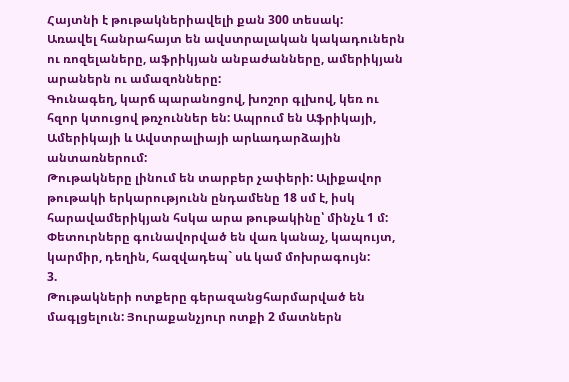Հայտնի է թութակներիավելի քան 300 տեսակ:
Առավել հանրահայտ են ավստրալական կակադուներն
ու ռոզելաները, աֆրիկյան անբաժանները, ամերիկյան
արաներն ու ամազոնները:
Գունագեղ, կարճ պարանոցով, խոշոր գլխով, կեռ ու
հզոր կտուցով թռչուններ են: Ապրում են Աֆրիկայի,
Ամերիկայի և Ավստրալիայի արևադարձային
անտառներում:
Թութակները լինում են տարբեր չափերի: Ալիքավոր
թութակի երկարությունն ընդամենը 18 սմ է, իսկ
հարավամերիկյան հսկա արա թութակինը՝ մինչև 1 մ:
Փետուրները գունավորված են վառ կանաչ, կապույտ,
կարմիր, դեղին, հազվադեպ` սև կամ մոխրագույն:
3.
Թութակների ոտքերը գերազանցհարմարված են
մագլցելուն: Յուրաքանչյուր ոտքի 2 մատներն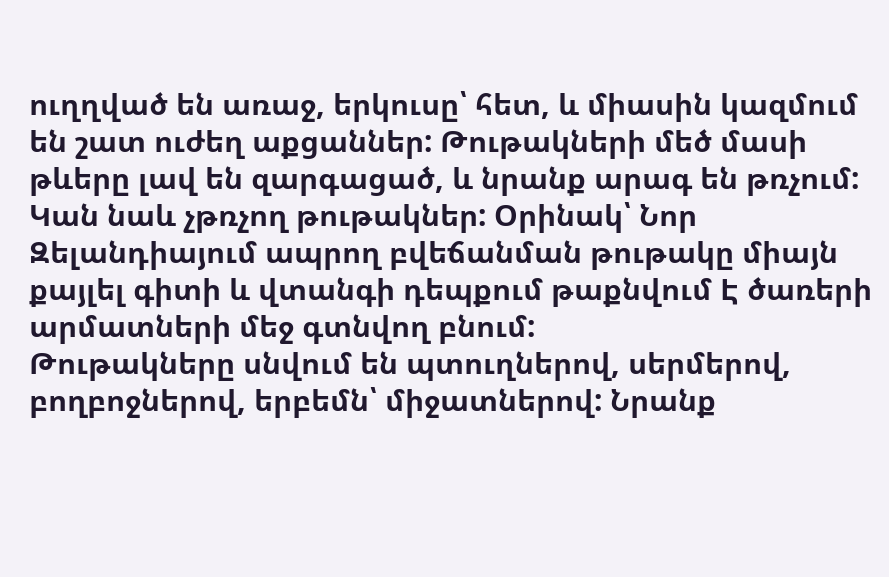ուղղված են առաջ, երկուսը՝ հետ, և միասին կազմում
են շատ ուժեղ աքցաններ: Թութակների մեծ մասի
թևերը լավ են զարգացած, և նրանք արագ են թռչում:
Կան նաև չթռչող թութակներ: Օրինակ՝ Նոր
Զելանդիայում ապրող բվեճանման թութակը միայն
քայլել գիտի և վտանգի դեպքում թաքնվում Է ծառերի
արմատների մեջ գտնվող բնում:
Թութակները սնվում են պտուղներով, սերմերով,
բողբոջներով, երբեմն՝ միջատներով: Նրանք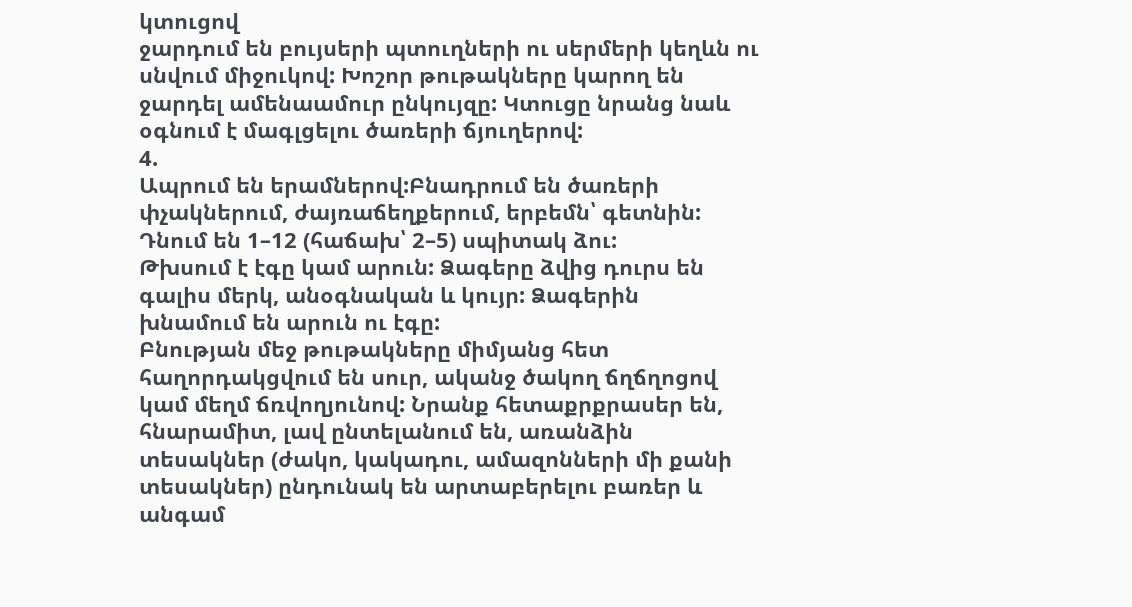կտուցով
ջարդում են բույսերի պտուղների ու սերմերի կեղևն ու
սնվում միջուկով: Խոշոր թութակները կարող են
ջարդել ամենաամուր ընկույզը: Կտուցը նրանց նաև
օգնում է մագլցելու ծառերի ճյուղերով:
4.
Ապրում են երամներով:Բնադրում են ծառերի
փչակներում, ժայռաճեղքերում, երբեմն՝ գետնին:
Դնում են 1–12 (հաճախ՝ 2–5) սպիտակ ձու:
Թխսում է էգը կամ արուն: Ձագերը ձվից դուրս են
գալիս մերկ, անօգնական և կույր: Ձագերին
խնամում են արուն ու էգը:
Բնության մեջ թութակները միմյանց հետ
հաղորդակցվում են սուր, ականջ ծակող ճղճղոցով
կամ մեղմ ճռվողյունով: Նրանք հետաքրքրասեր են,
հնարամիտ, լավ ընտելանում են, առանձին
տեսակներ (ժակո, կակադու, ամազոնների մի քանի
տեսակներ) ընդունակ են արտաբերելու բառեր և
անգամ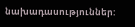նախադասություններ: